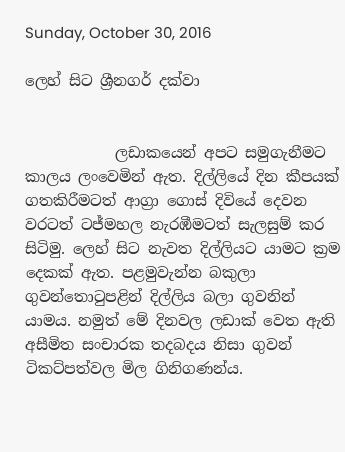Sunday, October 30, 2016

ලෙහ් සිට ශ්‍රීනගර් දක්වා


            ලඩාකයෙන් අපට සමුගැනීමට කාලය ලංවෙමින් ඇත. දිල්ලියේ දින කීපයක් ගතකිරීමටත් ආග්‍රා ගොස් දිවියේ දෙවන වරටත් ටජ්මහල නැරඹීමටත් සැලසුම් කර සිටිමු. ලෙහ් සිට නැවත දිල්ලියට යාමට ක්‍රම දෙකක් ඇත. පළමුවැන්න බකුලා ගුවන්තොටුපළින් දිල්ලිය බලා ගුවනින් යාමය. නමුත් මේ දිනවල ලඩාක් වෙත ඇති අසීමිත සංචාරක තදබදය නිසා ගුවන් ටිකට්පත්වල මිල ගිනිගණන්ය.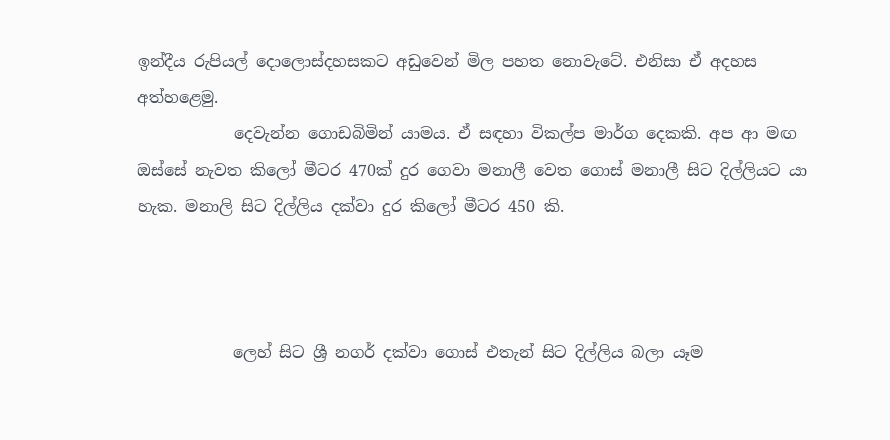ඉන්දීය රුපියල් දොලොස්දහසකට අඩුවෙන් මිල පහත නොවැටේ. එනිසා ඒ අදහස අත්හළෙමු.
            දෙවැන්න ගොඩබිමින් යාමය. ඒ සඳහා විකල්ප මාර්ග දෙකකි. අප ආ මඟ ඔස්සේ නැවත කිලෝ මීටර 470ක් දුර ගෙවා මනාලී වෙත ගොස් මනාලී සිට දිල්ලියට යා හැක. මනාලි සිට දිල්ලිය දක්වා දුර කිලෝ මීටර 450 කි.



            ලෙහ් සිට ශ්‍රී නගර් දක්වා ගොස් එතැන් සිට දිල්ලිය බලා යෑම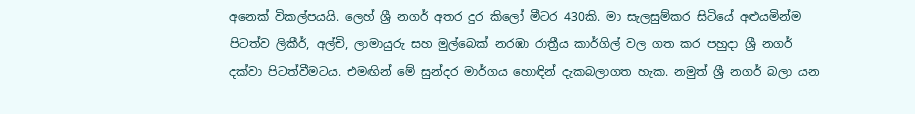අනෙක් විකල්පයයි. ලෙහ් ශ්‍රී නගර් අතර දුර කිලෝ මීටර 430කි. මා සැලසුම්කර සිටියේ අළුයමින්ම පිටත්ව ලිකීර්, අල්චි, ලාමායුරු සහ මුල්බෙක් නරඹා රාත්‍රීය කාර්ගිල් වල ගත කර පහුදා ශ්‍රී නගර් දක්වා පිටත්වීමටය. එමඟින් මේ සුන්දර මාර්ගය හොඳින් දැකබලාගත හැක. නමුත් ශ්‍රී නගර් බලා යන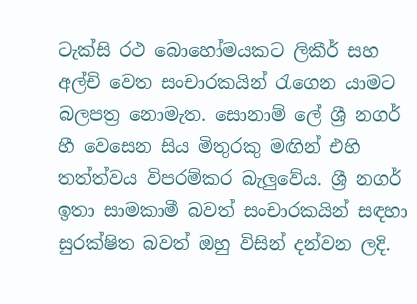ටැක්සි රථ බොහෝමයකට ලිකීර් සහ අල්චි වෙත සංචාරකයින් රැගෙන යාමට බලපත්‍ර නොමැත. සොනාම් ලේ ශ්‍රී නගර් හී වෙසෙන සිය මිතුරකු මඟින් එහි තත්ත්වය විපරම්කර බැලුවේය. ශ්‍රී නගර් ඉතා සාමකාමී බවත් සංචාරකයින් සඳහා සුරක්ෂිත බවත් ඔහු විසින් දන්වන ලදි.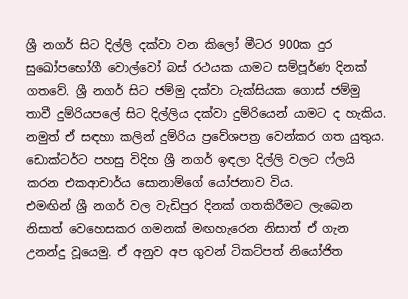ශ්‍රී නගර් සිට දිල්ලි දක්වා වන කිලෝ මීටර 900ක දුර සුඛෝපභෝගී වොල්වෝ බස් රථයක යාමට සම්පූර්ණ දිනක් ගතවේ. ශ්‍රී නගර් සිට ජම්මු දක්වා ටැක්සියක ගොස් ජම්මු තාවී දුම්රියපලේ සිට දිල්ලිය දක්වා දුම්රියෙන් යාමට ද හැකිය. නමුත් ඒ සඳහා කලින් දුම්රිය ප්‍රවේශපත්‍ර වෙන්කර ගත යුතුය.
ඩොක්ටර්ට පහසු විදිහ ශ්‍රී නගර් ඉඳලා දිල්ලි වලට ෆ්ලයි කරන එකආචාර්ය සොනාම්ගේ යෝජනාව විය.
එමඟින් ශ්‍රී නගර් වල වැඩිපුර දිනක් ගතකිරීමට ලැබෙන නිසාත් වෙහෙසකර ගමනක් මඟහැරෙන නිසාත් ඒ ගැන උනන්දු වූයෙමු. ඒ අනුව අප ගුවන් ටිකට්පත් නියෝජිත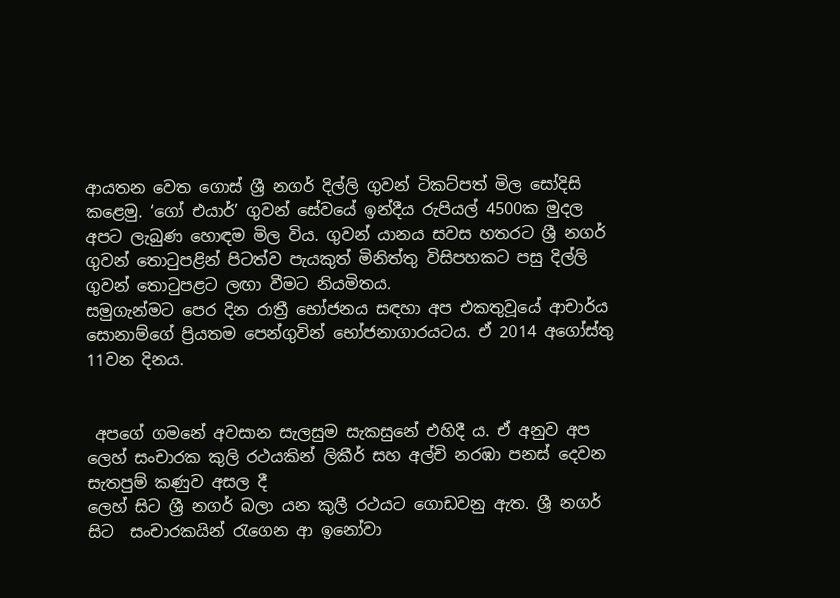ආයතන වෙත ගොස් ශ්‍රී නගර් දිල්ලි ගුවන් ටිකට්පත් මිල සෝදිසි කළෙමු. ‘ගෝ එයාර්’ ගුවන් සේවයේ ඉන්දීය රුපියල් 4500ක මුදල අපට ලැබුණ හොඳම මිල විය. ගුවන් යානය සවස හතරට ශ්‍රී නගර් ගුවන් තොටුපළින් පිටත්ව පැයකුත් මිනිත්තු විසිපහකට පසු දිල්ලි ගුවන් තොටුපළට ලඟා වීමට නියමිතය.
සමුගැන්මට පෙර දින රාත්‍රී භෝජනය සඳහා අප එකතුවූයේ ආචාර්ය සොනාම්ගේ ප්‍රියතම පෙන්ගුවින් භෝජනාගාරයටය. ඒ 2014 අගෝස්තු 11වන දිනය.


 අපගේ ගමනේ අවසාන සැලසුම සැකසුනේ එහිදී ය. ඒ අනුව අප ලෙහ් සංචාරක කුලි රථයකින් ලිකීර් සහ අල්චි නරඹා පනස් දෙවන සැතපුම් කණුව අසල දී
ලෙහ් සිට ශ්‍රී නගර් බලා යන කුලී රථයට ගොඩවනු ඇත. ශ්‍රී නගර් සිට  සංචාරකයින් රැගෙන ආ ඉනෝවා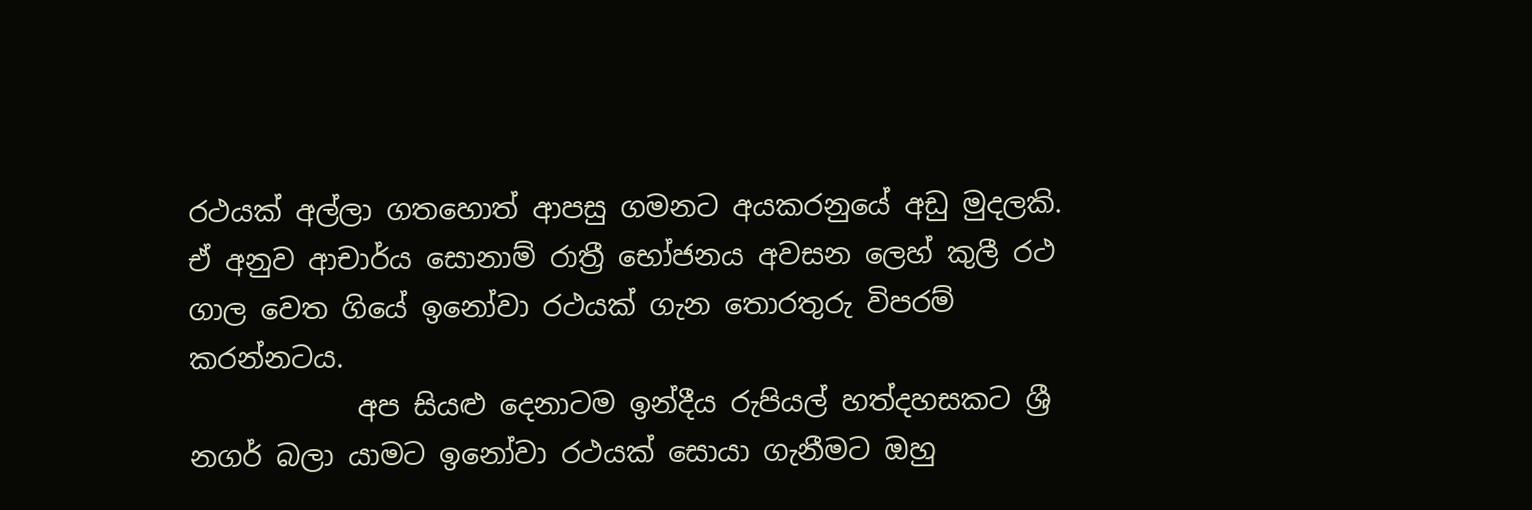රථයක් අල්ලා ගතහොත් ආපසු ගමනට අයකරනුයේ අඩු මුදලකි. ඒ අනුව ආචාර්ය සොනාම් රාත්‍රී භෝජනය අවසන ලෙහ් කුලී රථ ගාල වෙත ගියේ ඉනෝවා රථයක් ගැන තොරතුරු විපරම් කරන්නටය.
            අප සියළු දෙනාටම ඉන්දීය රුපියල් හත්දහසකට ශ්‍රී නගර් බලා යාමට ඉනෝවා රථයක් සොයා ගැනීමට ඔහු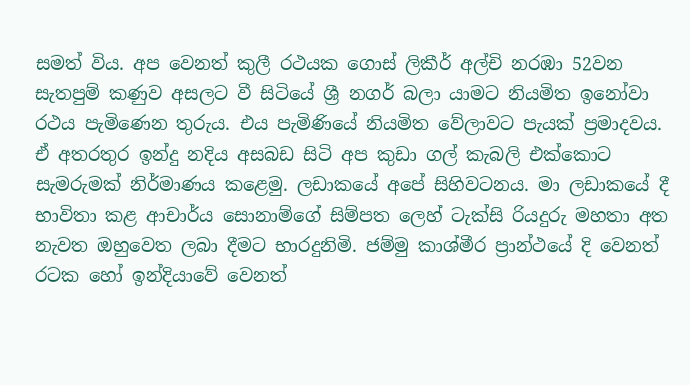සමත් විය. අප වෙනත් කුලී රථයක ගොස් ලිකීර් අල්චි නරඹා 52වන සැතපුම් කණුව අසලට වී සිටියේ ශ්‍රී නගර් බලා යාමට නියමිත ඉනෝවා රථය පැමිණෙන තුරුය. එය පැමිණියේ නියමිත වේලාවට පැයක් ප්‍රමාදවය. ඒ අතරතුර ඉන්දු නදිය අසබඩ සිටි අප කුඩා ගල් කැබලි එක්කොට සැමරුමක් නිර්මාණය කළෙමු. ලඩාකයේ අපේ සිහිවටනය. මා ලඩාකයේ දී භාවිතා කළ ආචාර්ය සොනාම්ගේ සිම්පත ලෙහ් ටැක්සි රියදුරු මහතා අත නැවත ඔහුවෙත ලබා දීමට භාරදුනිමි. ජම්මු කාශ්මීර ප්‍රාන්ථයේ දි වෙනත් රටක හෝ ඉන්දියාවේ වෙනත්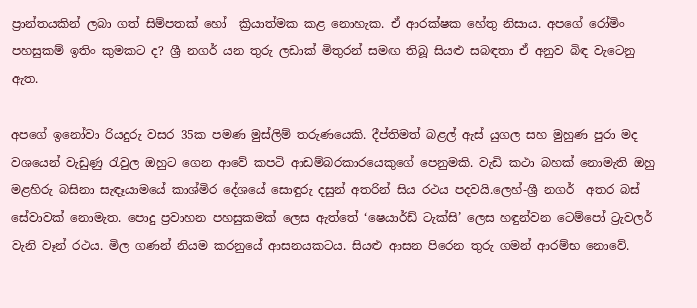ප්‍රාන්තයකින් ලබා ගත් සිම්පතක් හෝ  ක්‍රියාත්මක කළ නොහැක. ඒ ආරක්ෂක හේතු නිසාය. අපගේ රෝමිං පහසුකම් ඉතිං කුමකට ද‍? ශ්‍රී නගර් යන තුරු ලඩාක් මිතුරන් සමඟ තිබූ සියළු සබඳතා ඒ අනුව බිඳ වැටෙනු ඇත.

අපගේ ඉනෝවා රියදුරු වසර 35ක පමණ මුස්ලිම් තරුණයෙකි. දීප්තිමත් බළල් ඇස් යුගල සහ මුහුණ පුරා මද වශයෙන් වැඩුණු රැවුල ඔහුට ගෙන ආවේ කපටි ආඩම්බරකාරයෙකුගේ පෙනුමකි. වැඩි කථා බහක් නොමැති ඔහු මළහිරු බසිනා සැඳෑයාමයේ කාශ්මිර දේශයේ සොඳුරු දසුන් අතරින් සිය රථය පදවයි.ලෙහ්-ශ්‍රී නගර්  අතර බස් සේවාවක් නොමැත. පොදු ප්‍රවාහන පහසුකමක් ලෙස ඇත්තේ ‘ෂෙයාර්ඩ් ටැක්සි’ ලෙස හඳුන්වන ටෙම්පෝ ට්‍රැවලර් වැනි වෑන් රථය. මිල ගණන් නියම කරනුයේ ආසනයකටය. සියළු ආසන පිරෙන තුරු ගමන් ආරම්භ නොවේ.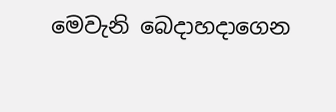මෙවැනි බෙදාහදාගෙන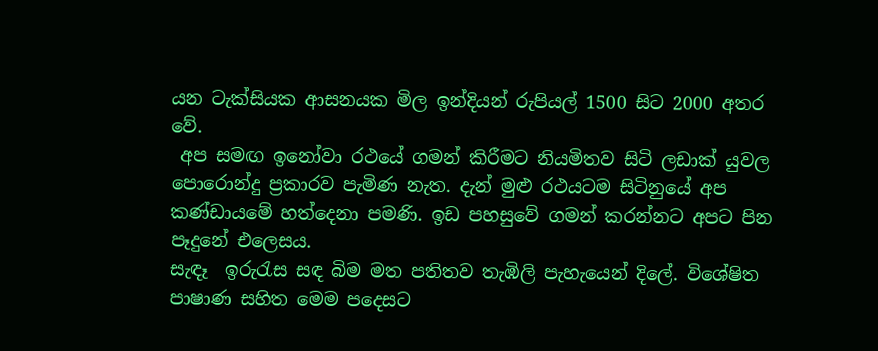යන ටැක්සියක ආසනයක මිල ඉන්දියන් රුපියල් 1500 සිට 2000 අතර වේ.
 අප සමඟ ඉනෝවා රථයේ ගමන් කිරීමට නියමිතව සිටි ලඩාක් යුවල පොරොන්දු ප්‍රකාරව පැමිණ නැත. දැන් මුළු රථයටම සිටිනුයේ අප කණ්ඩායමේ හත්දෙනා පමණි. ඉඩ පහසුවේ ගමන් කරන්නට අපට පින පෑදුනේ එලෙසය.
සැඳෑ  ඉරුරැස සඳ බිම මත පතිතව තැඹිලි පැහැයෙන් දිලේ. විශේෂිත පාෂාණ සහිත මෙම පදෙසට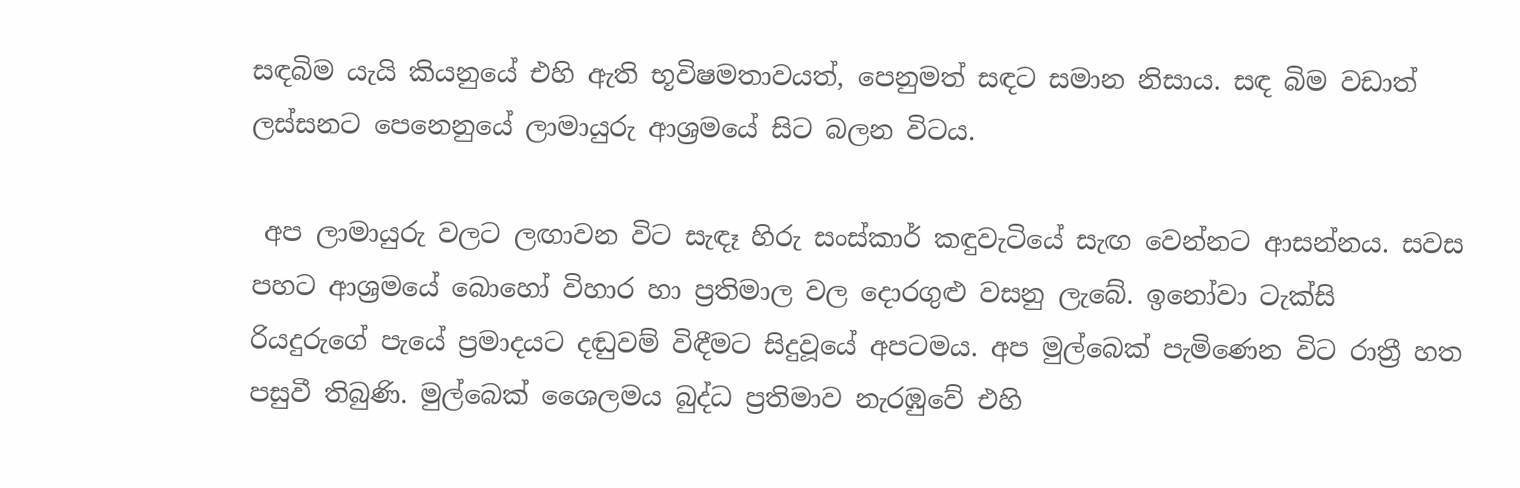සඳබිම යැයි කියනුයේ එහි ඇති භූවිෂමතාවයත්, පෙනුමත් සඳට සමාන නිසාය. සඳ බිම වඩාත් ලස්සනට පෙනෙනුයේ ලාමායුරු ආශ්‍රමයේ සිට බලන විටය.

 අප ලාමායුරු වලට ලඟාවන විට සැඳෑ හිරු සංස්කාර් කඳුවැටියේ සැඟ වෙන්නට ආසන්නය. සවස පහට ආශ්‍රමයේ බොහෝ විහාර හා ප්‍රතිමාල වල දොරගුළු වසනු ලැබේ. ඉනෝවා ටැක්සි රියදුරුගේ පැයේ ප්‍රමාදයට දඬුවම් විඳීමට සිදුවූයේ අපටමය. අප මුල්බෙක් පැමිණෙන විට රාත්‍රී හත පසුවී තිබුණි. මුල්බෙක් ශෛලමය බුද්ධ ප්‍රතිමාව නැරඹුවේ එහි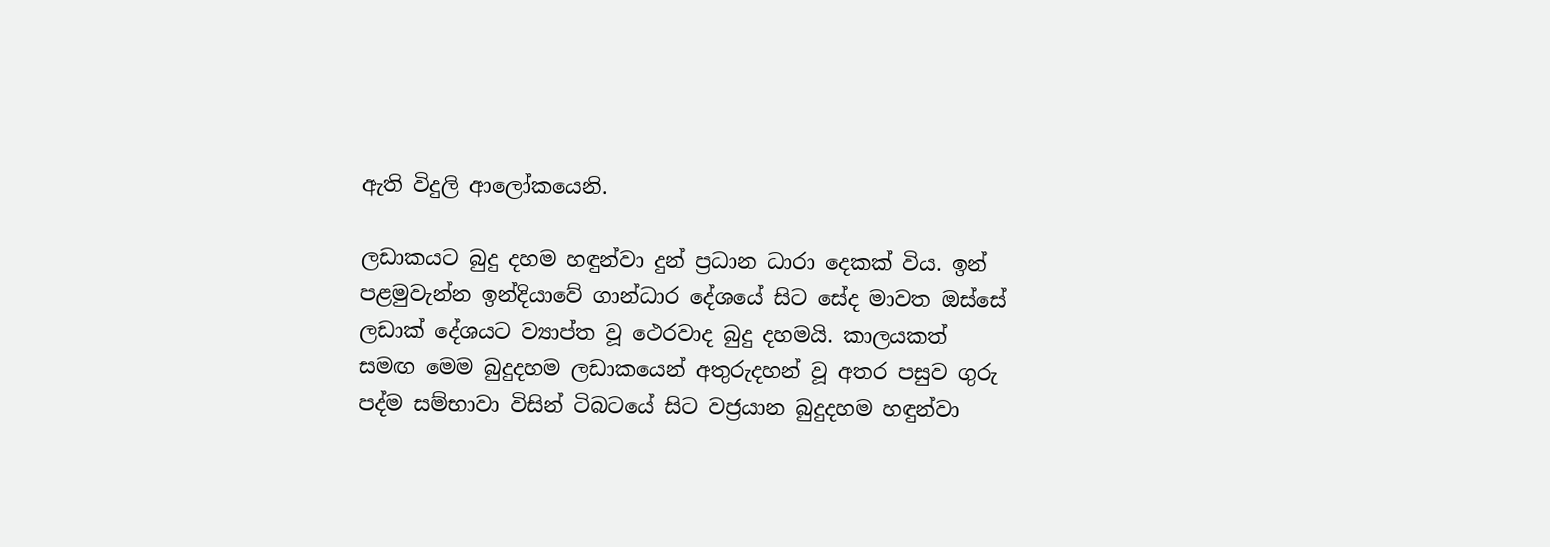ඇති විදුලි ආලෝකයෙනි.

ලඩාකයට බුදු දහම හඳුන්වා දුන් ප්‍රධාන ධාරා දෙකක් විය. ඉන් පළමුවැන්න ඉන්දියාවේ ගාන්ධාර දේශයේ සිට සේද මාවත ඔස්සේ ලඩාක් දේශයට ව්‍යාප්ත වූ ථෙරවාද බුදු දහමයි. කාලයකත් සමඟ මෙම බුදුදහම ලඩාකයෙන් අතුරුදහන් වූ අතර පසුව ගුරු පද්ම සම්භාවා විසින් ටිබටයේ සිට වජ්‍රයාන බුදුදහම හඳුන්වා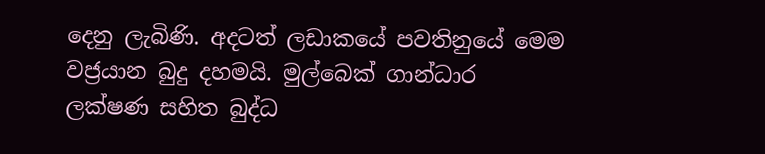දෙනු ලැබිණි. අදටත් ලඩාකයේ පවතිනුයේ මෙම වජ්‍රයාන බුදු දහමයි. මුල්බෙක් ගාන්ධාර ලක්ෂණ සහිත බුද්ධ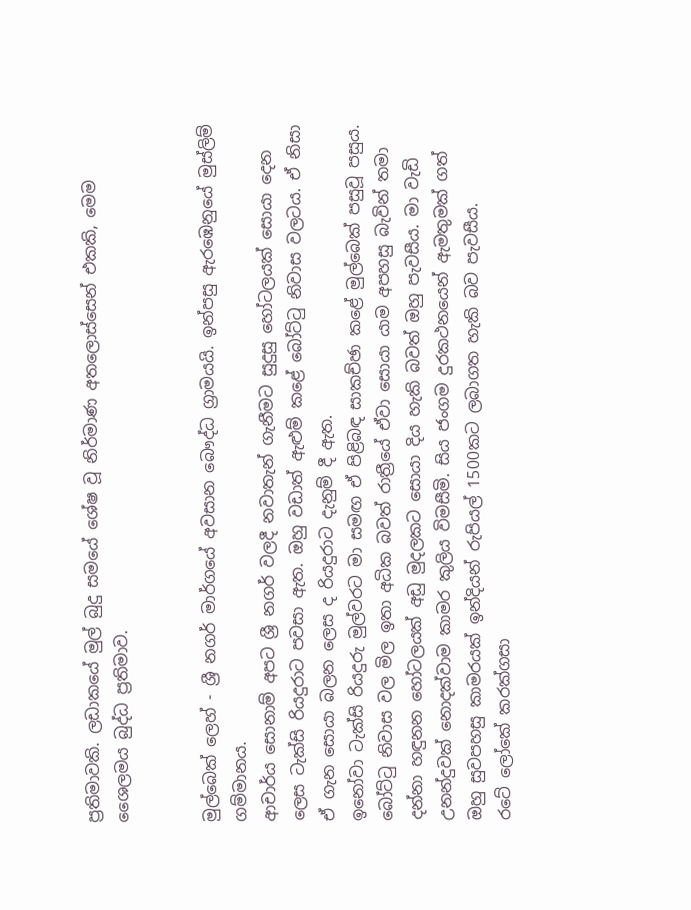ප්‍රතිමාවකි. ලඩාකයේ මුල් බුදු සමයේ ශේෂ වූ නිර්මාණ අතලොස්සෙන් එකකි, මෙම ශෛලමය බුද්ධ ප්‍රතිමාව.


මුල්බෙක් ලෙහ් - ශ්‍රී නගර් මාර්ගයේ අවසාන බෞද්ධ ග්‍රාමයයි. ඉන්පසු ඇරඹෙනුයේ මුස්ලිම් ගම්මානය.
ආචාර්ය සොනාම් අපට ශ්‍රී නගර් වලදී නවාතැන් ගැනීමට සුදුසු හෝටලයක් සොයා දෙන ලෙස ටැක්සි රියදුරාට පවසා ඇත. ඔහු වඩාත් ඇළුම් කළේ බෝට්ටු නිවාස වලටය. ඒ නිසා ඒ ගැන සොයා බලන ලෙස ද රියදුරාට දැනුම් දී ඇත.
ඉනෝවා ටැක්සි රියදුරු මුල්වරට මා සමඟ ඒ පිළිබඳ සාකච්ඡා කළේ මුල්බෙක් පසුවූ පසුය. බෝට්ටු නිවාස වල මිල ඉතා අධික බවත් රාත්‍රීයේ ඒවා සොයා යාම අපහසු බැවින් තමා දන්නා හඳුනන හෝටලයක් අඩු මුදලකට සොයා දිය හැකි බවත් ඔහු පැවසීය. මා වැඩි උනන්දුවක් නොදක්වාම කාමර කුලිය විමසීමි. සිය ජංගම දුරකථනයෙන් ඇමතුමක් ගත් ඔහු සුවපහසු කාමරයක් ඉන්දියන් රුපියල් 1500කට ලබාගත හැකි බව පැවසීය.
රටේ ලෝකේ කරක්ගසා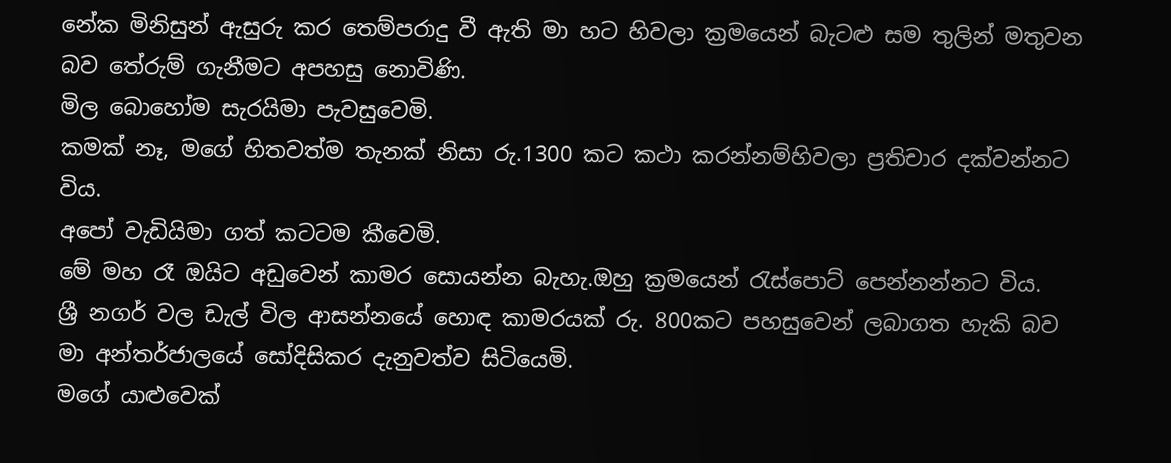නේක මිනිසුන් ඇසුරු කර තෙම්පරාදු වී ඇති මා හට හිවලා ක්‍රමයෙන් බැටළු සම තුලින් මතුවන බව තේරුම් ගැනීමට අපහසු නොවිණි.
මිල බොහෝම සැරයිමා පැවසුවෙමි.
කමක් නෑ, මගේ හිතවත්ම තැනක් නිසා රු.1300 කට කථා කරන්නම්හිවලා ප්‍රතිචාර දක්වන්නට විය.
අපෝ වැඩියිමා ගත් කටටම කීවෙමි.
මේ මහ රෑ ඔයිට අඩුවෙන් කාමර සොයන්න බැහැ.ඔහු ක්‍රමයෙන් රැස්පොට් පෙන්නන්නට විය.
ශ්‍රී නගර් වල ඩැල් විල ආසන්නයේ හොඳ කාමරයක් රු. 800කට පහසුවෙන් ලබාගත හැකි බව මා අන්තර්ජාලයේ සෝදිසිකර දැනුවත්ව සිටියෙමි.
මගේ යාළුවෙක්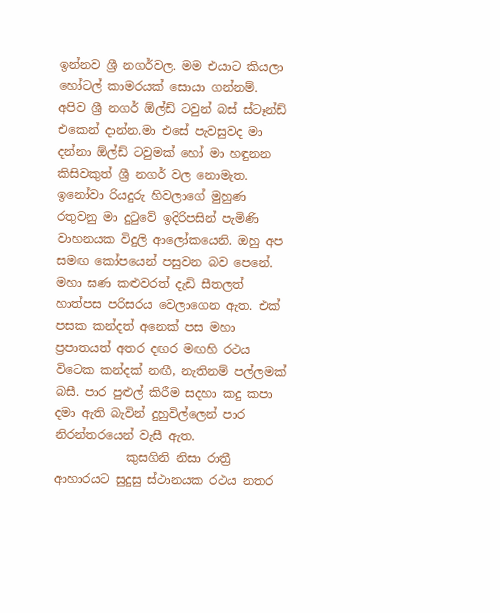ඉන්නව ශ්‍රී නගර්වල. මම එයාට කියලා හෝටල් කාමරයක් සොයා ගන්නම්. අපිව ශ්‍රී නගර් ඕල්ඩ් ටවුන් බස් ස්ටෑන්ඩ් එකෙන් දාන්න.මා එසේ පැවසුවද මා දන්නා ඕල්ඩ් ටවුමක් හෝ මා හඳුනන කිසිවකුත් ශ්‍රී නගර් වල නොමැත.
ඉනෝවා රියදුරු හිවලාගේ මුහුණ රතුවනු මා දුටුවේ ඉදිරිපසින් පැමිණි වාහනයක විදුලි ආලෝකයෙනි. ඔහු අප සමඟ කෝපයෙන් පසුවන බව පෙනේ. මහා ඝණ කළුවරත් දැඩි සීතලත් හාත්පස පරිසරය වෙලාගෙන ඇත. එක් පසක කන්දත් අනෙක් පස මහා ප්‍රපාතයත් අතර දඟර ම‍ඟ‍හි රථය විටෙක කන්දක් නඟී, නැතිනම් පල්ලමක් බසී. පාර පුළුල් කිරීම සදහා කදු කපා දමා ඇති බැවින් දුහුවිල්ලෙන් පාර නිරන්තරයෙන් වැසී ඇත.
            කුසගිනි නිසා රාත්‍රී ආහාරයට සුදුසු ස්ථානයක රථය නතර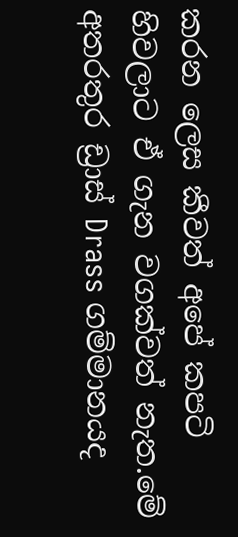කරන ලෙස කීවත් අපේ කපටි හිවලාට ඒ ගැන වගක්වත් නැත.මේ අතරතුර ඩ්‍රාස් Drass ගම්මානයද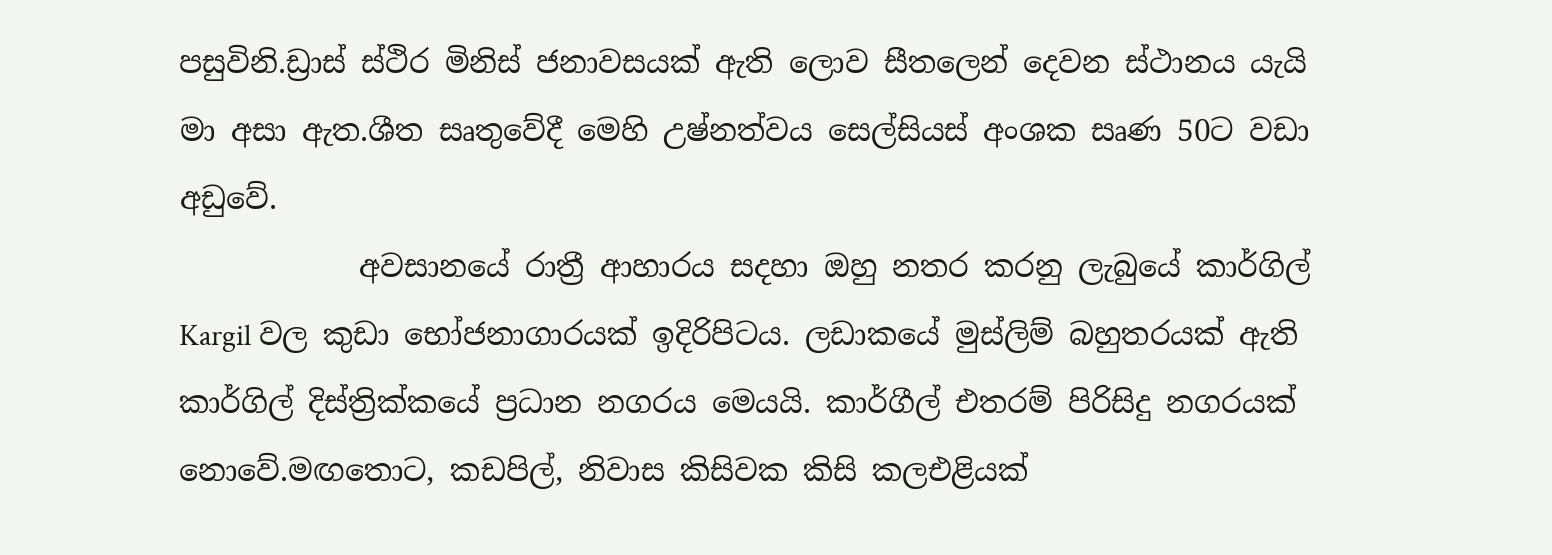පසුවිනි.ඩ්‍රාස් ස්ථිර මිනිස් ජනාවසයක් ඇති ලොව සීතලෙන් දෙවන ස්ථානය යැයි මා අසා ඇත.ශීත සෘතුවේදී මෙහි උෂ්නත්වය සෙල්සියස් අංශක සෘණ 50ට වඩා අඩුවේ.
            අවසානයේ රාත්‍රී ආහාරය සදහා ඔහු නතර කරනු ලැබුයේ කාර්ගිල් Kargil වල කුඩා භෝජනාගාරයක් ඉදිරිපිටය. ලඩාකයේ මුස්ලිම් බහුතරයක් ඇති කාර්ගිල් දිස්ත්‍රික්කයේ ප්‍රධාන නගරය මෙයයි. කාර්ගීල් එතරම් පිරිසිදු නගරයක් නොවේ.මඟතොට, කඩපිල්, නිවාස කිසිවක කිසි කලඑළියක්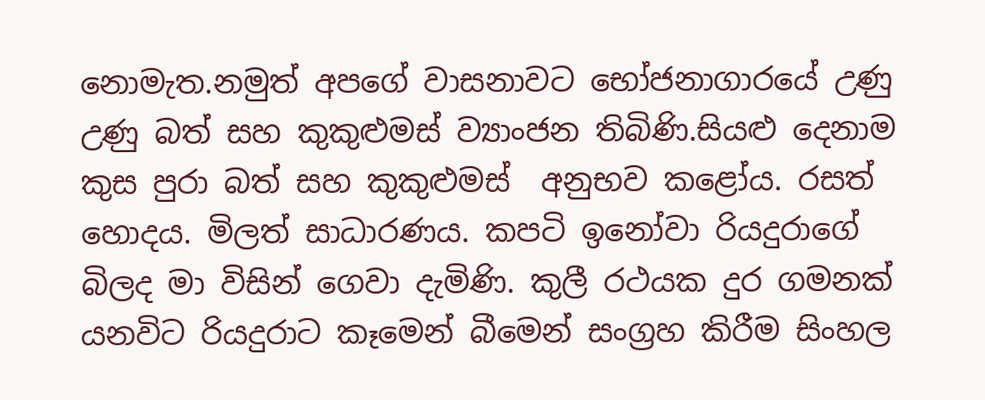නොමැත.නමුත් අපගේ වාසනාවට භෝජනාගාරයේ උණු උණු බත් සහ කුකුළුමස් ව්‍යාංජන තිබිණි.සියළු දෙනාම කුස පුරා බත් සහ කුකුළුමස්  අනුභව කළෝය. රසත් හොදය. මිලත් සාධාරණය. කපටි ඉනෝවා රියදුරාගේ බිලද මා විසින් ගෙවා දැමිණි. කුලී රථයක දුර ගමනක් යනවිට රියදුරාට කෑමෙන් බීමෙන් සංග්‍රහ කිරීම සිංහල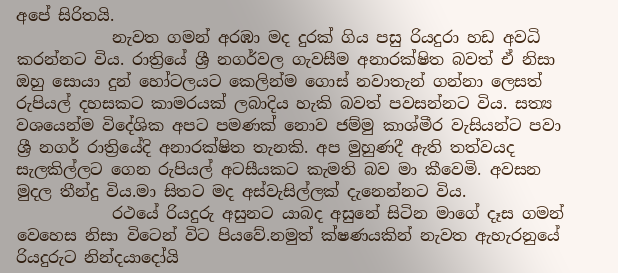අ‍පේ සිරිතයි.
            නැවත ගමන් අරඹා මද දුරක් ගිය පසු රියදුරා හඩ අවධි කරන්නට විය. රාත්‍රියේ ශ්‍රී නගර්වල ගැවසීම අනාරක්ෂිත බවත් ඒ නිසා ඔහු සොයා දුන් හෝටලයට කෙලින්ම ගොස් නවාතැන් ගන්නා ලෙසත් රුපියල් දහසකට කාමරයක් ලබාදිය හැකි බවත් පවසන්නට විය. සත්‍ය වශයෙන්ම විදේශික අපට පමණක් නොව ජම්මු කාශ්මීර වැසියන්ට පවා ශ්‍රී නගර් රාත්‍රියේදි අනාරක්ෂිත තැනකි. අප මුහුණදී ඇති තත්වයද සැලකිල්ලට ගෙන රුපියල් අටසීයකට කැමති බව මා කීවෙමි. අවසන මුදල තීන්දු විය.මා සිතට මද අස්වැසිල්ලක් දැනෙන්නට විය.
            රථයේ රියදුරු අසුනට යාබද අසුනේ සිටින මාගේ දෑස ගමන් වෙහෙස නිසා විටෙන් විට පියවේ.නමුත් ක්ෂණයකින් නැවත ඇහැරනුයේ රියදුරුට නින්දයාදෝයි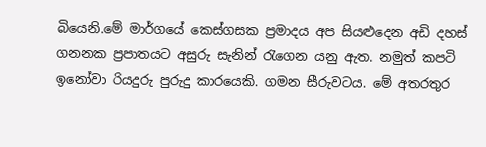බියෙනි.මේ මාර්ගයේ කෙස්ගසක ප්‍රමාදය අප සියළුදෙන අඩි දහස් ගනනක ප්‍රපාතයට අසුරු සැනින් රැගෙන යනු ඇත. නමුත් කපටි ඉනෝවා රියදුරු පුරුදු කාරයෙකි. ගමන සීරුවටය. මේ අතරතුර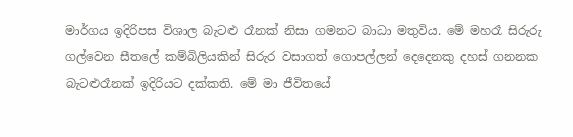මාර්ගය ඉදිරිපස විශාල බැටළු රෑනක් නිසා ගමනට බාධා මතුවිය. මේ මහරෑ සිරුරු ගල්වෙන සීතලේ කම්බිලියකින් සිරුර වසාගත් ගොපල්ලන් දෙදෙනකු දහස් ගනනක බැටළුරෑනක් ඉදිරියට දක්කති. මේ මා ජීවිතයේ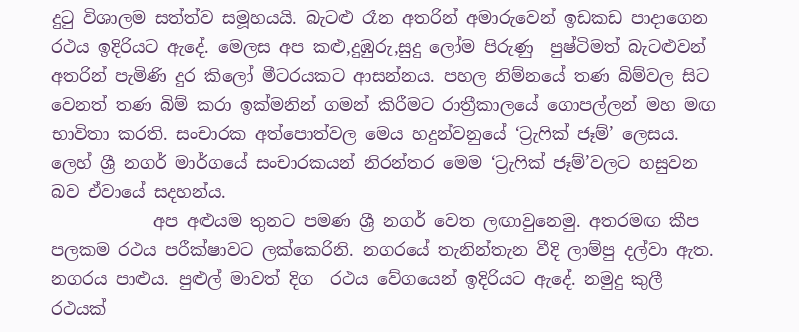දුටු විශාලම සත්ත්ව සමූහයයි. බැටළු රෑන අතරින් අමාරුවෙන් ඉඩකඩ පාදාගෙන රථය ඉදිරියට ඇදේ. මෙලස අප කළු,දුඹුරු,සුදු ලෝම පිරුණු  පුෂ්ටිමත් බැටළුවන් අතරින් පැමිණි දුර කිලෝ මීටරයකට ආසන්නය. පහල නිම්නයේ තණ බිම්වල සිට වෙනත් තණ බිම් කරා ඉක්මනින් ගමන් කිරීමට රාත්‍රීකාලයේ ගොපල්ලන් මහ මඟ භාවිතා කරති. සංචාරක අත්පොත්වල මෙය හදුන්වනුයේ ‘ට්‍රැෆික් ජෑම්’ ලෙසය. ලෙහ් ශ්‍රී නගර් මාර්ගයේ සංචාරකයන් නිරන්තර මෙම ‘ට්‍රැෆික් ජෑම්’වලට හසුවන බව ඒවායේ සදහන්ය.
            අප අළුයම තුනට පමණ ශ්‍රී නගර් වෙත ලඟාවුනෙමු. අතරමඟ කීප පලකම රථය පරීක්ෂාවට ලක්කෙරිනි. නගරයේ තැනින්තැන වීදි ලාම්පු දල්වා ඇත. නගරය පාළුය. පුළුල් මාවත් දිග  රථය වේගයෙන් ඉදිරියට ඇදේ. නමුදු කුලී රථයක්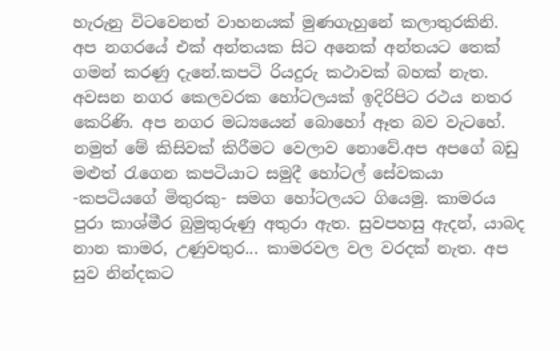හැරුනු විටවෙනත් වාහනයක් මුණගැහුනේ කලාතුරකිනි. අප නගරයේ එක් අන්තයක සිට අනෙක් අන්තයට තෙක් ගමන් කරණු දැනේ.කපටි රියදුරු කථාවක් බහක් නැත. අවසන නගර කෙලවරක හෝටලයක් ඉදිරිපිට රථය නතර කෙරිණි. අප නගර මධ්‍යයෙන් බොහෝ ඈත බව වැටහේ. නමුත් මේ කිසිවක් කිරීමට වෙලාව නොවේ.අප අපගේ බඩු මළුත් රැගෙන කපටියාට සමුදී හෝටල් සේවකයා -කපටියගේ මිතුරකු- සමග හෝටලයට ගියෙමු. කාමරය පුරා කාශ්මීර බුමුතුරුණු අතුරා ඇත. සුවපහසු ඇදන්, යාබද නාන කාමර, උණුවතුර... කාමරවල වල වරදක් නැත. අප සුව නින්දකට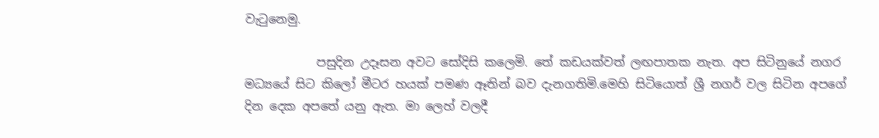වැටුනෙමු.

            පසුදින උදෑසන අවට සෝදිසි කලෙමි. තේ කඩයක්වත් ලඟපාතක නැත. අප සිටිනුයේ නගර මධ්‍යයේ සිට කිලෝ මීටර හයක් පමණ ඈතින් බව දැනගතිමි.මෙහි සිටියොත් ශ්‍රී නගර් වල සිටින අපගේ දින දෙක අපතේ යනු ඇත. මා ලෙහ් වලදී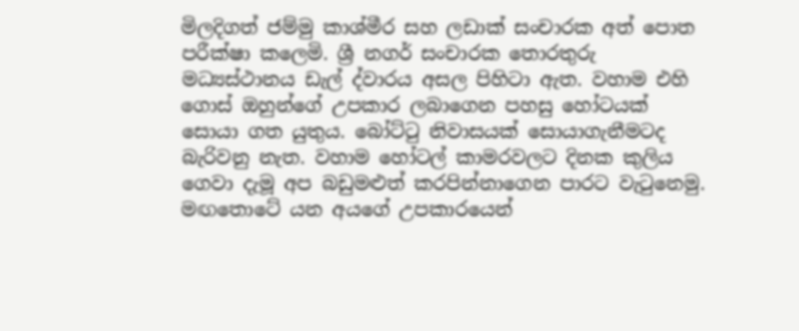මිලදිගත් ජම්මු කාශ්මීර සහ ලඩාක් සංචාරක අත් පොත පරීක්ෂා කලෙමි. ශ්‍රී නගර් සංචාරක තොරතුරු මධ්‍යස්ථානය ඩැල් ද්වාරය අසල පිහිටා ඇත. වහාම එහි ගොස් ඔහුන්ගේ උපකාර ලබාගෙන පහසු හෝටයක් සොයා ගත යුතුය. බෝට්ටු නිවාසයක් සොයාගැනීමටද බැරිවනු නැත. වහාම හෝටල් කාමරවලට දිනක කුලිය ගෙවා දැමූ අප බඩුමළුත් කරපින්නාගෙන පාරට වැටුනෙමු. මඟතොටේ යන අයගේ උපකාරයෙන්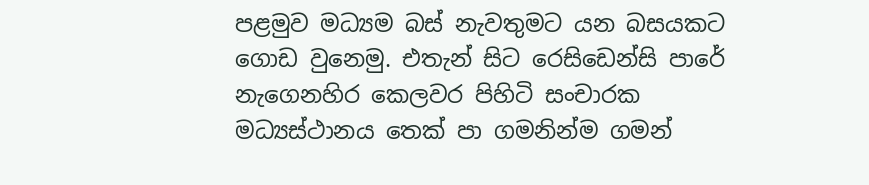පළමුව මධ්‍යම බස් නැවතුමට යන බසයකට ගොඩ වුනෙමු. එතැන් සිට රෙසිඩෙන්සි පාරේ නැගෙනහිර කෙලවර පිහිටි සංචාරක මධ්‍යස්ථානය තෙක් පා ගමනින්ම ගමන්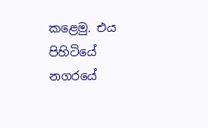කළෙමු. එය පිහිටියේ නගරයේ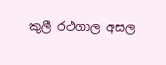කුලී රථගාල අසල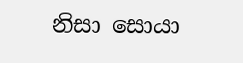නිසා සොයා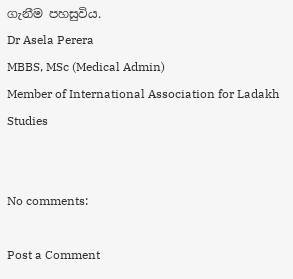ගැනීම පහසුවිය.
Dr Asela Perera
MBBS, MSc (Medical Admin)
Member of International Association for Ladakh Studies


No comments:

Post a Comment